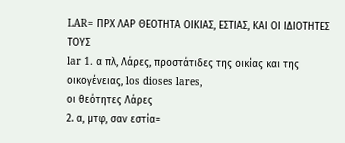LAR= ΠΡΧ ΛΑΡ ΘΕΟΤΗΤΑ ΟΙΚΙΑΣ, ΕΣΤΙΑΣ, ΚΑΙ ΟΙ ΙΔΙΟΤΗΤΕΣ ΤΟΥΣ
lar 1. α πλ, Λάρες, προστάτιδες της οικίας και της οικογένειας, los dioses lares,
οι θεότητες Λάρες
2. α, μτφ, σαν εστία=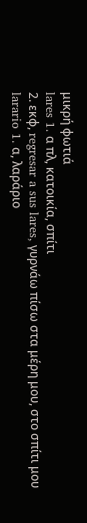μικρή φωτιά
lares 1. α πλ, κατοικία, σπίτι
2. εκφ, regresar a sus lares, γυρνάω πίσω στα μέρη μου, στο σπίτι μου
larario 1. α, λαράριο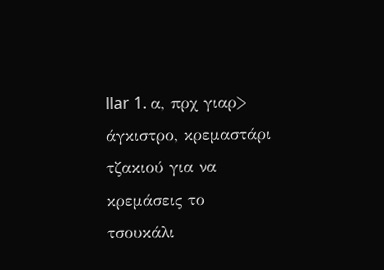llar 1. α, πρχ γιαρ> άγκιστρο, κρεμαστάρι τζακιού για να κρεμάσεις το τσουκάλι